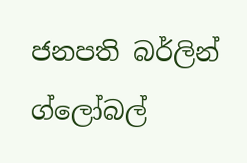ජනපති බර්ලින් ග්ලෝබල්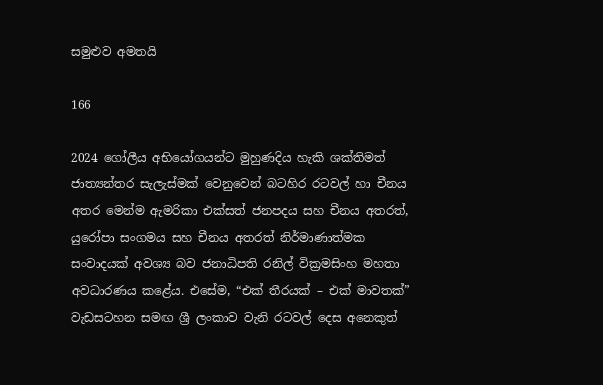සමුළුව අමතයි

166

2024 ගෝලීය අභියෝගයන්ට මුහුණදිය හැකි ශක්තිමත් ජාත්‍යන්තර සැලැස්මක් වෙනුවෙන් බටහිර රටවල් හා චීනය අතර මෙන්ම ඇමරිකා එක්සත් ජනපදය සහ චීනය අතරත්, යුරෝපා සංගමය සහ චීනය අතරත් නිර්මාණාත්මක සංවාදයක් අවශ්‍ය බව ජනාධිපති රනිල් වික්‍රමසිංහ මහතා අවධාරණය කළේය. එසේම, “එක් තීරයක් – එක් මාවතක්” වැඩසටහන සමඟ ශ්‍රී ලංකාව වැනි රටවල් දෙස අනෙකුත්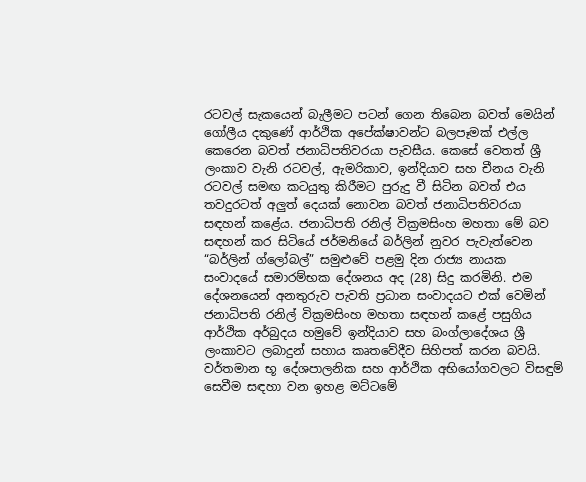රටවල් සැකයෙන් බැලීමට පටන් ගෙන තිබෙන බවත් මෙයින් ගෝලීය දකුණේ ආර්ථික අපේක්ෂාවන්ට බලපෑමක් එල්ල කෙරෙන බවත් ජනාධිපතිවරයා පැවසීය. කෙසේ වෙතත් ශ්‍රී ලංකාව වැනි රටවල්, ඇමරිකාව, ඉන්දියාව සහ චීනය වැනි රටවල් සමඟ කටයුතු කිරීමට පුරුදු වී සිටින බවත් එය තවදුරටත් අලුත් දෙයක් නොවන බවත් ජනාධිපතිවරයා සඳහන් කළේය. ජනාධිපති රනිල් වික්‍රමසිංහ මහතා මේ බව සඳහන් කර සිටියේ ජර්මනියේ බර්ලින් නුවර පැවැත්වෙන “බර්ලින් ග්ලෝබල්” සමුළුවේ පළමු දින රාජ්‍ය නායක සංවාදයේ සමාරම්භක දේශනය අද (28) සිදු කරමිනි. එම දේශනයෙන් අනතුරුව පැවති ප්‍රධාන සංවාදයට එක් වෙමින් ජනාධිපති රනිල් වික්‍රමසිංහ මහතා සඳහන් කළේ පසුගිය ආර්ථික අර්බුදය හමුවේ ඉන්දියාව සහ බංග්ලාදේශය ශ්‍රී ලංකාවට ලබාදුන් සහාය කෘතවේදීව සිහිපත් කරන බවයි. වර්තමාන භූ දේශපාලනික සහ ආර්ථික අභියෝගවලට විසඳුම් සෙවීම සඳහා වන ඉහළ මට්ටමේ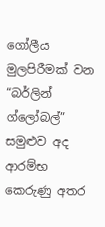ගෝලීය මුලපිරීමක් වන “බර්ලින් ග්ලෝබල්” සමුළුව අද ආරම්භ කෙරුණු අතර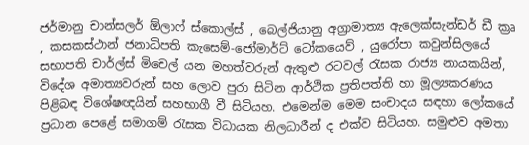ජර්මානු චාන්සලර් ඕලාෆ් ස්කොල්ස් , බෙල්ජියානු අග්‍රාමාත්‍ය ඇලෙක්සැන්ඩර් ඩී ක්‍රෘ , කසකස්ථාන් ජනාධිපති කැසෙම්-ජෝමාර්ට් ටෝකයෙව් , යුරෝපා කවුන්සිලයේ සභාපති චාර්ල්ස් මිචෙල් යන මහත්වරුන් ඇතුළු රටවල් රැසක රාජ්‍ය නායකයින්, විදේශ අමාත්‍යවරුන් සහ ලොව පුරා සිටින ආර්ථික ප්‍රතිපත්ති හා මූල්‍යකරණය පිළිබඳ විශේෂඥයින් සහභාගී වී සිටියහ. එමෙන්ම මෙම සංචාදය සඳහා ලෝකයේ ප්‍රධාන පෙළේ සමාගම් රැසක විධායක නිලධාරීන් ද එක්ව සිටියහ. සමුළුව අමතා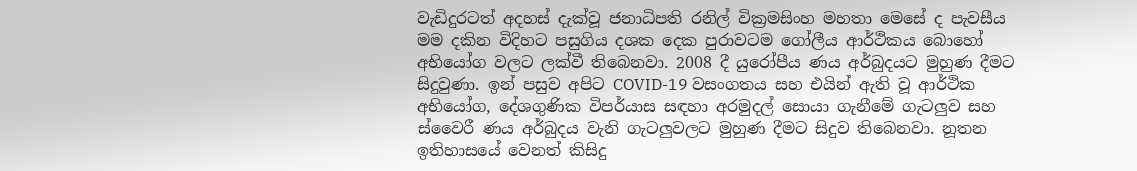වැඩිදුරටත් අදහස් දැක්වූ ජනාධිපති රනිල් වික්‍රමසිංහ මහතා මෙසේ ද පැවසීය මම දකින විදිහට පසුගිය දශක දෙක පුරාවටම ගෝලීය ආර්ථිකය බොහෝ අභියෝග වලට ලක්වී තිබෙනවා. 2008 දී යුරෝපීය ණය අර්බුදයට මුහුණ දීමට සිදුවුණා. ඉන් පසුව අපිට COVID-19 වසංගතය සහ එයින් ඇති වූ ආර්ථික අභියෝග, දේශගුණික විපර්යාස සඳහා අරමුදල් සොයා ගැනීමේ ගැටලුව සහ ස්වෛරී ණය අර්බුදය වැනි ගැටලුවලට මුහුණ දීමට සිදුව තිබෙනවා. නූතන ඉතිහාසයේ වෙනත් කිසිදු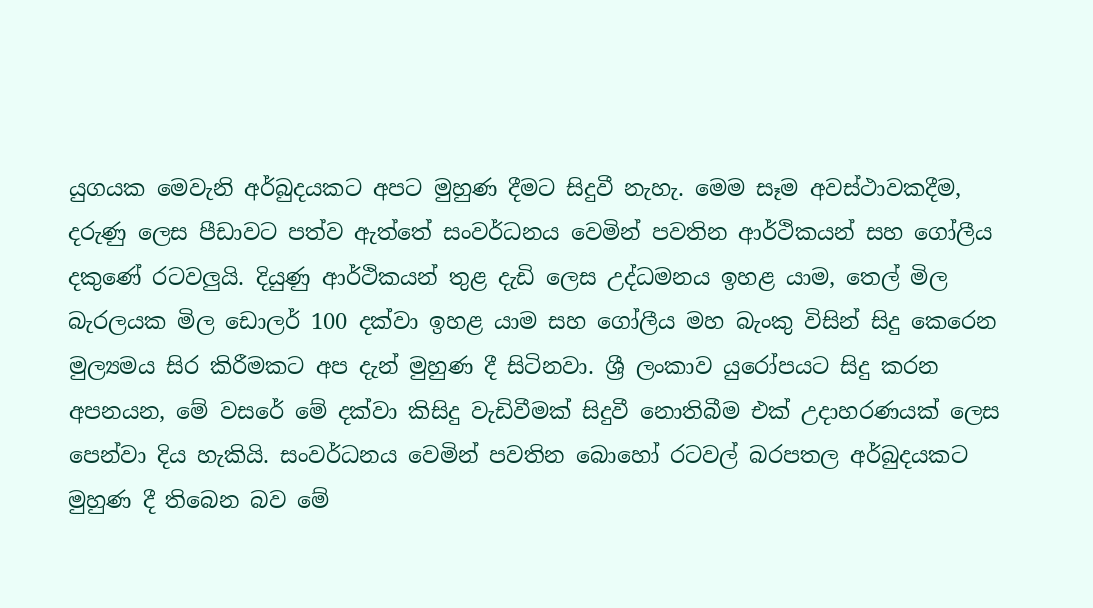යුගයක මෙවැනි අර්බුදයකට අපට මුහුණ දීමට සිදුවී නැහැ. මෙම සෑම අවස්ථාවකදීම, දරුණු ලෙස පීඩාවට පත්ව ඇත්තේ සංවර්ධනය වෙමින් පවතින ආර්ථිකයන් සහ ගෝලීය දකුණේ රටවලුයි. දියුණු ආර්ථිකයන් තුළ දැඩි ලෙස උද්ධමනය ඉහළ යාම, තෙල් මිල බැරලයක මිල ඩොලර් 100 දක්වා ඉහළ යාම සහ ගෝලීය මහ බැංකු විසින් සිදු කෙරෙන මුල්‍යමය සිර කිරීමකට අප දැන් මුහුණ දී සිටිනවා. ශ්‍රී ලංකාව යුරෝපයට සිදු කරන අපනයන, මේ වසරේ මේ දක්වා කිසිදු වැඩිවීමක් සිදුවී නොතිබීම එක් උදාහරණයක් ලෙස පෙන්වා දිය හැකියි. සංවර්ධනය වෙමින් පවතින බොහෝ රටවල් බරපතල අර්බුදයකට මුහුණ දී තිබෙන බව මේ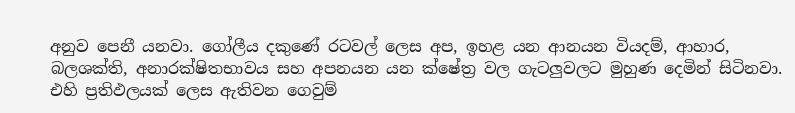අනුව පෙනී යනවා. ගෝලීය දකුණේ රටවල් ලෙස අප, ඉහළ යන ආනයන වියදම්, ආහාර, බලශක්ති, අනාරක්ෂිතභාවය සහ අපනයන යන ක්ෂේත්‍ර වල ගැටලුවලට මුහුණ දෙමින් සිටිනවා. එහි ප්‍රතිඵලයක් ලෙස ඇතිවන ගෙවුම්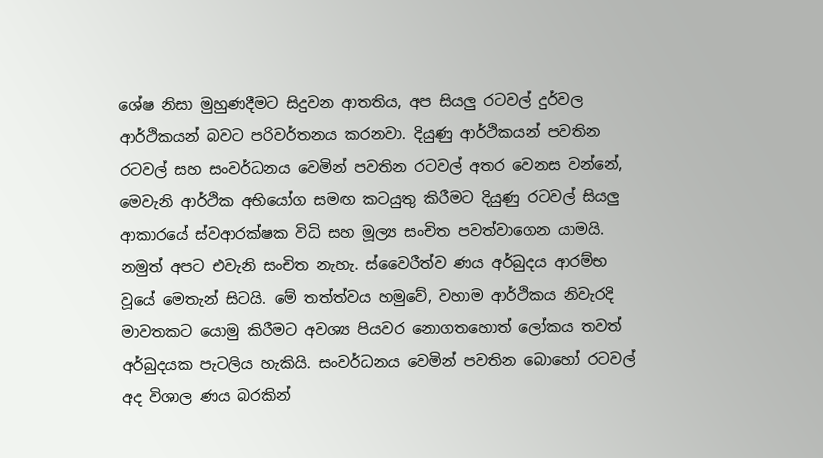ශේෂ නිසා මුහුණදීමට සිදුවන ආතතිය, අප සියලු රටවල් දුර්වල ආර්ථිකයන් බවට පරිවර්තනය කරනවා. දියුණු ආර්ථිකයන් පවතින රටවල් සහ සංවර්ධනය වෙමින් පවතින රටවල් අතර වෙනස වන්නේ, මෙවැනි ආර්ථික අභියෝග සමඟ කටයුතු කිරීමට දියුණු රටවල් සියලු ආකාරයේ ස්වආරක්ෂක විධි සහ මූල්‍ය සංචිත පවත්වාගෙන යාමයි. නමුත් අපට එවැනි සංචිත නැහැ. ස්වෛරීත්ව ණය අර්බුදය ආරම්භ වූයේ මෙතැන් සිටයි. මේ තත්ත්වය හමුවේ, වහාම ආර්ථිකය නිවැරදි මාවතකට යොමු කිරීමට අවශ්‍ය පියවර නොගතහොත් ලෝකය තවත් අර්බුදයක පැටලිය හැකියි. සංවර්ධනය වෙමින් පවතින බොහෝ රටවල් අද විශාල ණය බරකින්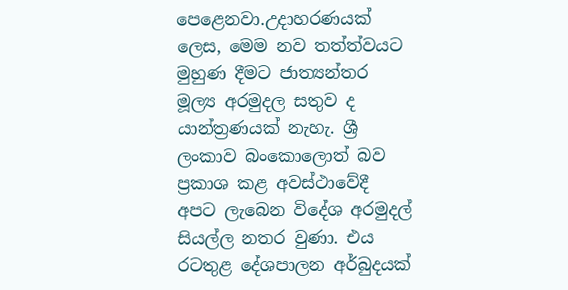පෙළෙනවා.උදාහරණයක් ලෙස, මෙම නව තත්ත්වයට මුහුණ දීමට ජාත්‍යන්තර මූල්‍ය අරමුදල සතුව ද යාන්ත්‍රණයක් නැහැ. ශ්‍රී ලංකාව බංකොලොත් බව ප්‍රකාශ කළ අවස්ථාවේදී අපට ලැබෙන විදේශ අරමුදල් සියල්ල නතර වුණා. එය රටතුළ දේශපාලන අර්බුදයක්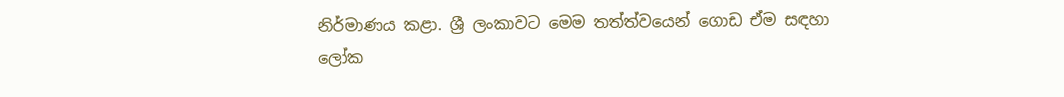නිර්මාණය කළා. ශ්‍රී ලංකාවට මෙම තත්ත්වයෙන් ගොඩ ඒම සඳහා ලෝක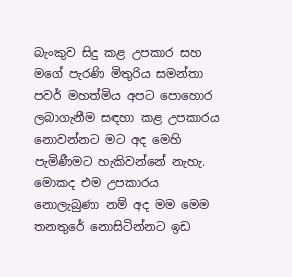බැංකුව සිදු කළ උපකාර සහ මගේ පැරණි මිතුරිය සමන්තා පවර් මහත්මිය අපට පොහොර ලබාගැනීම සඳහා කළ උපකාරය නොවන්නට මට අද මෙහි පැමිණීමට හැකිවන්නේ නැහැ. මොකද එම උපකාරය නොලැබුණා නම් අද මම මෙම තනතුරේ නොසිටින්නට ඉඩ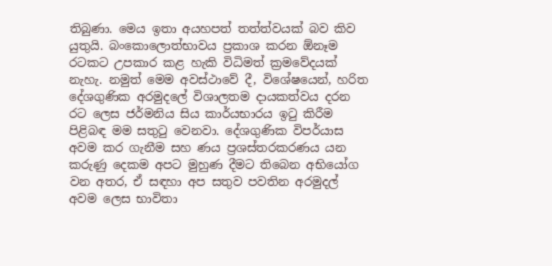තිබුණා. මෙය ඉතා අයහපත් තත්ත්වයක් බව කිව යුතුයි. බංකොලොත්භාවය ප්‍රකාශ කරන ඕනෑම රටකට උපකාර කළ හැකි විධිමත් ක්‍රමවේදයක් නැහැ. නමුත් මෙම අවස්ථාවේ දී, විශේෂයෙන්, හරිත දේශගුණික අරමුදලේ විශාලතම දායකත්වය දරන රට ලෙස ජර්මනිය සිය කාර්යභාරය ඉටු කිරීම පිළිබඳ මම සතුටු වෙනවා. දේශගුණික විපර්යාස අවම කර ගැනීම සහ ණය ප්‍රශස්තරකරණය යන කරුණු දෙකම අපට මුහුණ දීමට තිබෙන අභියෝග වන අතර, ඒ සඳහා අප සතුව පවතින අරමුදල් අවම ලෙස භාවිතා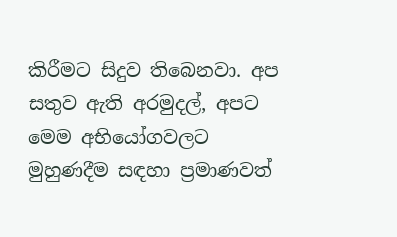කිරීමට සිදුව තිබෙනවා. අප සතුව ඇති අරමුදල්, අපට මෙම අභියෝගවලට මුහුණදීම සඳහා ප්‍රමාණවත්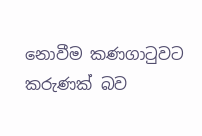නොවීම කණගාටුවට කරුණක් බව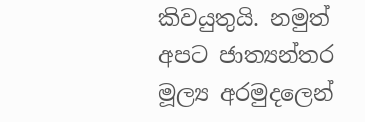කිවයුතුයි. නමුත් අපට ජාත්‍යන්තර මූල්‍ය අරමුදලෙන්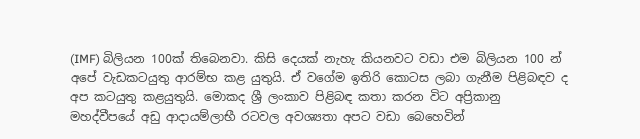(IMF) බිලියන 100ක් තිබෙනවා. කිසි දෙයක් නැහැ කියනවට වඩා එම බිලියන 100 න් අපේ වැඩකටයුතු ආරම්භ කළ යුතුයි. ඒ වගේම ඉතිරි කොටස ලබා ගැනීම පිළිබඳව ද අප කටයුතු කළයුතුයි. මොකද ශ්‍රී ලංකාව පිළිබඳ කතා කරන විට අප්‍රිකානු මහද්වීපයේ අඩු ආදායම්ලාභී රටවල අවශ්‍යතා අපට වඩා බෙහෙවින්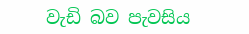වැඩි බව පැවසිය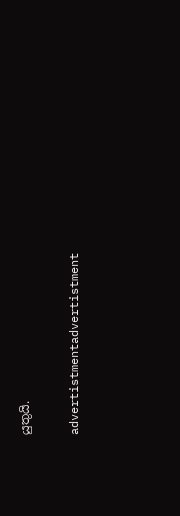යුතුයි.

advertistmentadvertistment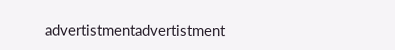advertistmentadvertistment